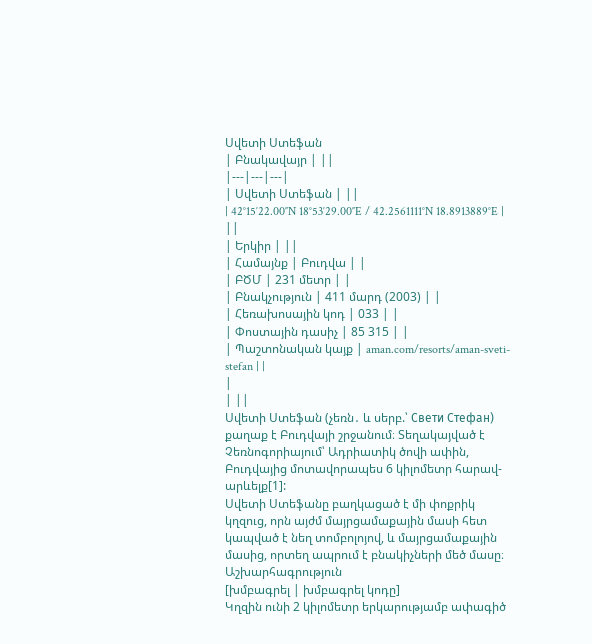Սվետի Ստեֆան
| Բնակավայր | ||
|---|---|---|
| Սվետի Ստեֆան | ||
| 42°15′22.00″N 18°53′29.00″E / 42.2561111°N 18.8913889°E | ||
| Երկիր | ||
| Համայնք | Բուդվա | |
| ԲԾՄ | 231 մետր | |
| Բնակչություն | 411 մարդ (2003) | |
| Հեռախոսային կոդ | 033 | |
| Փոստային դասիչ | 85 315 | |
| Պաշտոնական կայք | aman.com/resorts/aman-sveti-stefan | |
|
| ||
Սվետի Ստեֆան (չեռն․ և սերբ.՝ Свети Стефан) քաղաք է Բուդվայի շրջանում։ Տեղակայված է Չեռնոգորիայում՝ Ադրիատիկ ծովի ափին, Բուդվայից մոտավորապես 6 կիլոմետր հարավ-արևելք[1]:
Սվետի Ստեֆանը բաղկացած է մի փոքրիկ կղզուց, որն այժմ մայրցամաքային մասի հետ կապված է նեղ տոմբոլոյով, և մայրցամաքային մասից, որտեղ ապրում է բնակիչների մեծ մասը։
Աշխարհագրություն
[խմբագրել | խմբագրել կոդը]
Կղզին ունի 2 կիլոմետր երկարությամբ ափագիծ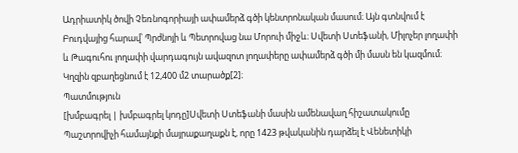Ադրիատիկ ծովի Չեռնոգորիայի ափամերձ գծի կենտրոնական մասում։ Այն գտնվում է Բուդվայից հարավ՝ Պրժնոյի և Պետրովաց նա Մորուի միջև։ Սվետի Ստեֆանի, Միլոչեր լողափի և Թագուհու լողափի վարդագույն ավազոտ լողափերը ափամերձ գծի մի մասն են կազմում։ Կղզին զբաղեցնում է 12,400 մ2 տարածք[2]։
Պատմություն
[խմբագրել | խմբագրել կոդը]Սվետի Ստեֆանի մասին ամենավաղ հիշատակումը Պաշտրովիչի համայնքի մայրաքաղաքն է, որը 1423 թվականին դարձել է Վենետիկի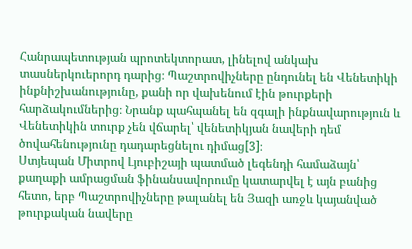Հանրապետության պրոտեկտորատ, լինելով անկախ տասներկուերորդ դարից։ Պաշտրովիչները ընդունել են Վենետիկի ինքնիշխանությունը, քանի որ վախենում էին թուրքերի հարձակումներից։ Նրանք պահպանել են զգալի ինքնավարություն և Վենետիկին տուրք չեն վճարել՝ վենետիկյան նավերի դեմ ծովահենությունը դադարեցնելու դիմաց[3]։
Ստյեպան Միտրով Լյուբիշայի պատմած լեգենդի համաձայն՝ քաղաքի ամրացման ֆինանսավորումը կատարվել է այն բանից հետո, երբ Պաշտրովիչները թալանել են Յազի առջև կայանված թուրքական նավերը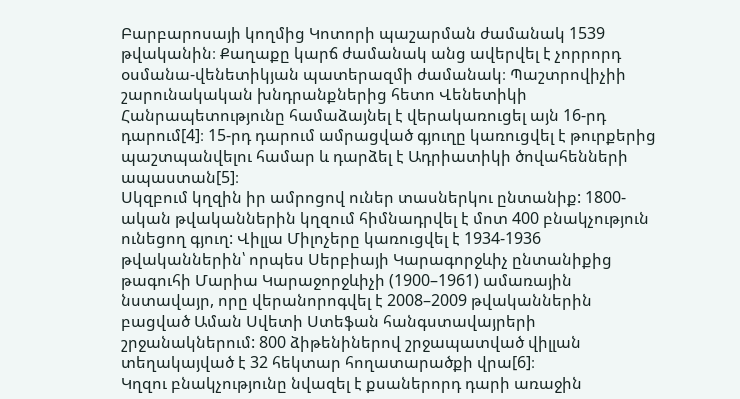Բարբարոսայի կողմից Կոտորի պաշարման ժամանակ 1539 թվականին։ Քաղաքը կարճ ժամանակ անց ավերվել է չորրորդ օսմանա-վենետիկյան պատերազմի ժամանակ։ Պաշտրովիչիի շարունակական խնդրանքներից հետո Վենետիկի Հանրապետությունը համաձայնել է վերակառուցել այն 16-րդ դարում[4]։ 15-րդ դարում ամրացված գյուղը կառուցվել է թուրքերից պաշտպանվելու համար և դարձել է Ադրիատիկի ծովահենների ապաստան[5]։
Սկզբում կղզին իր ամրոցով ուներ տասներկու ընտանիք: 1800-ական թվականներին կղզում հիմնադրվել է մոտ 400 բնակչություն ունեցող գյուղ: Վիլլա Միլոչերը կառուցվել է 1934-1936 թվականներին՝ որպես Սերբիայի Կարագորջևիչ ընտանիքից թագուհի Մարիա Կարաջորջևիչի (1900–1961) ամառային նստավայր, որը վերանորոգվել է 2008–2009 թվականներին բացված Աման Սվետի Ստեֆան հանգստավայրերի շրջանակներում: 800 ձիթենիներով շրջապատված վիլլան տեղակայված է 32 հեկտար հողատարածքի վրա[6]։
Կղզու բնակչությունը նվազել է քսաներորդ դարի առաջին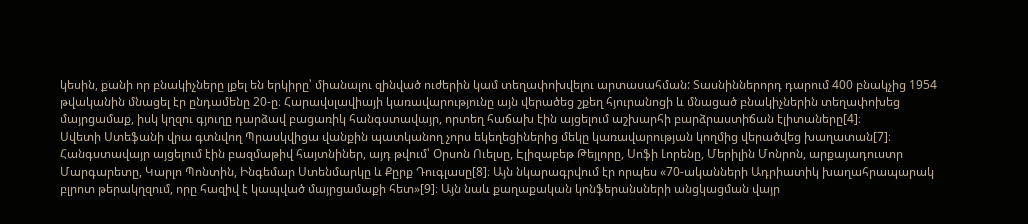կեսին, քանի որ բնակիչները լքել են երկիրը՝ միանալու զինված ուժերին կամ տեղափոխվելու արտասահման: Տասնիններորդ դարում 400 բնակչից 1954 թվականին մնացել էր ընդամենը 20-ը։ Հարավսլավիայի կառավարությունը այն վերածեց շքեղ հյուրանոցի և մնացած բնակիչներին տեղափոխեց մայրցամաք, իսկ կղզու գյուղը դարձավ բացառիկ հանգստավայր, որտեղ հաճախ էին այցելում աշխարհի բարձրաստիճան էլիտաները[4]։
Սվետի Ստեֆանի վրա գտնվող Պրասկվիցա վանքին պատկանող չորս եկեղեցիներից մեկը կառավարության կողմից վերածվեց խաղատան[7]։ Հանգստավայր այցելում էին բազմաթիվ հայտնիներ, այդ թվում՝ Օրսոն Ուելսը, Էլիզաբեթ Թեյլորը, Սոֆի Լորենը, Մերիլին Մոնրոն, արքայադուստր Մարգարետը, Կարլո Պոնտին, Ինգեմար Ստենմարկը և Քըրք Դուգլասը[8]։ Այն նկարագրվում էր որպես «70-ականների Ադրիատիկ խաղահրապարակ բլրոտ թերակղզում, որը հազիվ է կապված մայրցամաքի հետ»[9]։ Այն նաև քաղաքական կոնֆերանսների անցկացման վայր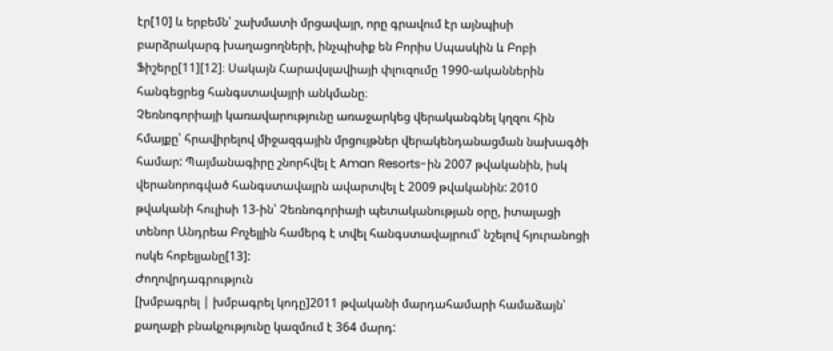էր[10] և երբեմն՝ շախմատի մրցավայր, որը գրավում էր այնպիսի բարձրակարգ խաղացողների, ինչպիսիք են Բորիս Սպասկին և Բոբի Ֆիշերը[11][12]։ Սակայն Հարավսլավիայի փլուզումը 1990-ականներին հանգեցրեց հանգստավայրի անկմանը։
Չեռնոգորիայի կառավարությունը առաջարկեց վերականգնել կղզու հին հմայքը՝ հրավիրելով միջազգային մրցույթներ վերակենդանացման նախագծի համար: Պայմանագիրը շնորհվել է Aman Resorts-ին 2007 թվականին, իսկ վերանորոգված հանգստավայրն ավարտվել է 2009 թվականին: 2010 թվականի հուլիսի 13-ին՝ Չեռնոգորիայի պետականության օրը, իտալացի տենոր Անդրեա Բոչելլին համերգ է տվել հանգստավայրում՝ նշելով հյուրանոցի ոսկե հոբելյանը[13]:
Ժողովրդագրություն
[խմբագրել | խմբագրել կոդը]2011 թվականի մարդահամարի համաձայն՝ քաղաքի բնակչությունը կազմում է 364 մարդ: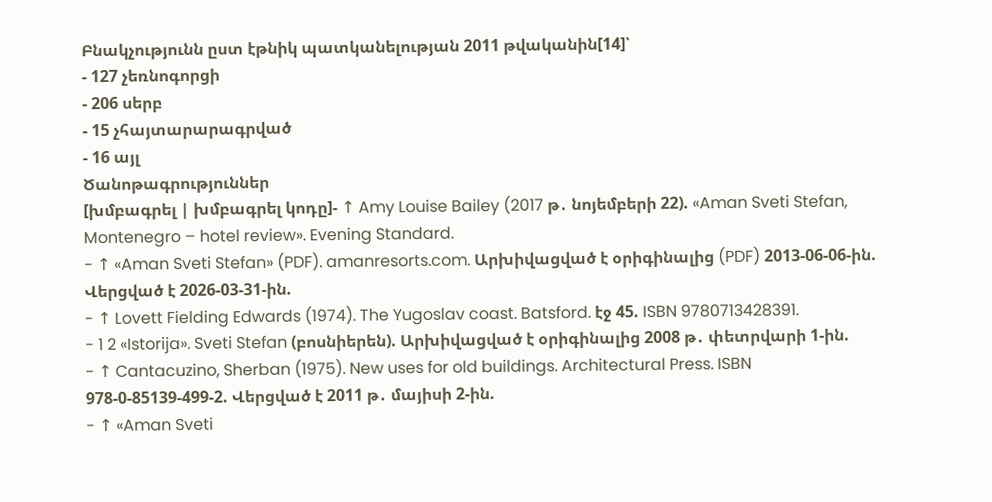Բնակչությունն ըստ էթնիկ պատկանելության 2011 թվականին[14]՝
- 127 չեռնոգորցի
- 206 սերբ
- 15 չհայտարարագրված
- 16 այլ
Ծանոթագրություններ
[խմբագրել | խմբագրել կոդը]- ↑ Amy Louise Bailey (2017 թ․ նոյեմբերի 22). «Aman Sveti Stefan, Montenegro – hotel review». Evening Standard.
- ↑ «Aman Sveti Stefan» (PDF). amanresorts.com. Արխիվացված է օրիգինալից (PDF) 2013-06-06-ին. Վերցված է 2026-03-31-ին.
- ↑ Lovett Fielding Edwards (1974). The Yugoslav coast. Batsford. էջ 45. ISBN 9780713428391.
- 1 2 «Istorija». Sveti Stefan (բոսնիերեն). Արխիվացված է օրիգինալից 2008 թ․ փետրվարի 1-ին.
- ↑ Cantacuzino, Sherban (1975). New uses for old buildings. Architectural Press. ISBN 978-0-85139-499-2. Վերցված է 2011 թ․ մայիսի 2-ին.
- ↑ «Aman Sveti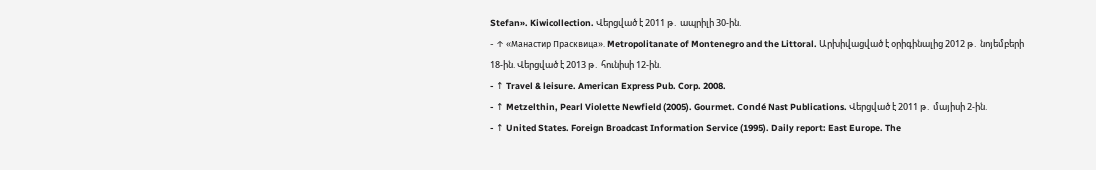Stefan». Kiwicollection. Վերցված է 2011 թ․ ապրիլի 30-ին.
- ↑ «Манастир Прасквица». Metropolitanate of Montenegro and the Littoral. Արխիվացված է օրիգինալից 2012 թ․ նոյեմբերի 18-ին. Վերցված է 2013 թ․ հունիսի 12-ին.
- ↑ Travel & leisure. American Express Pub. Corp. 2008.
- ↑ Metzelthin, Pearl Violette Newfield (2005). Gourmet. Condé Nast Publications. Վերցված է 2011 թ․ մայիսի 2-ին.
- ↑ United States. Foreign Broadcast Information Service (1995). Daily report: East Europe. The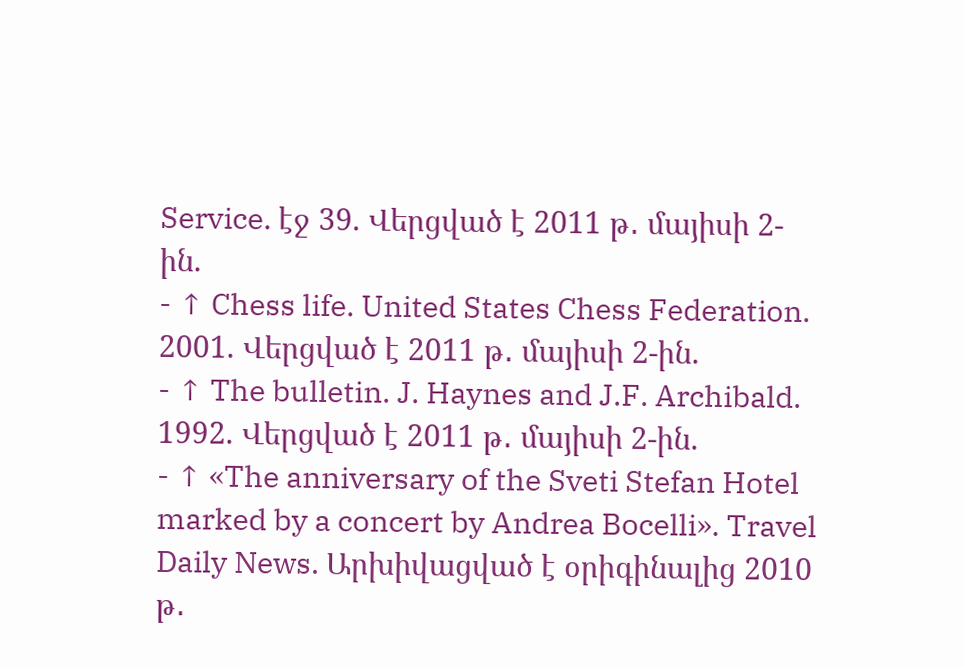Service. էջ 39. Վերցված է 2011 թ․ մայիսի 2-ին.
- ↑ Chess life. United States Chess Federation. 2001. Վերցված է 2011 թ․ մայիսի 2-ին.
- ↑ The bulletin. J. Haynes and J.F. Archibald. 1992. Վերցված է 2011 թ․ մայիսի 2-ին.
- ↑ «The anniversary of the Sveti Stefan Hotel marked by a concert by Andrea Bocelli». Travel Daily News. Արխիվացված է օրիգինալից 2010 թ․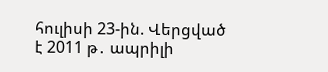հուլիսի 23-ին. Վերցված է 2011 թ․ ապրիլի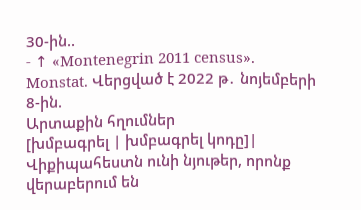30-ին..
- ↑ «Montenegrin 2011 census». Monstat. Վերցված է 2022 թ․ նոյեմբերի 8-ին.
Արտաքին հղումներ
[խմբագրել | խմբագրել կոդը]| Վիքիպահեստն ունի նյութեր, որոնք վերաբերում են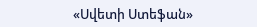«Սվետի Ստեֆան»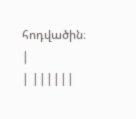հոդվածին։ |
| ||||||